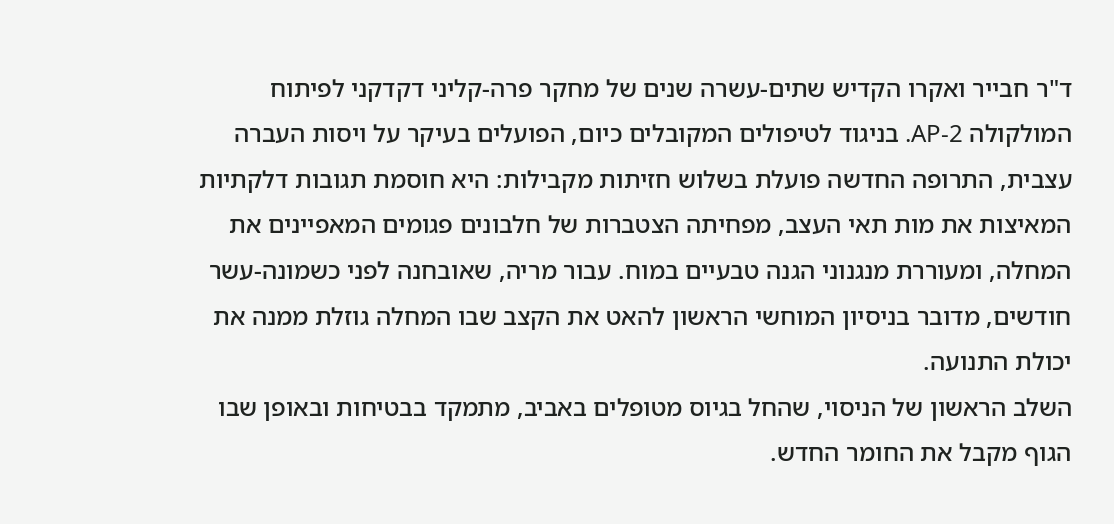ד"ר חבייר ואקרו הקדיש שתים-עשרה שנים של מחקר פרה-קליני דקדקני לפיתוח המולקולה AP-2. בניגוד לטיפולים המקובלים כיום, הפועלים בעיקר על ויסות העברה עצבית, התרופה החדשה פועלת בשלוש חזיתות מקבילות: היא חוסמת תגובות דלקתיות המאיצות את מות תאי העצב, מפחיתה הצטברות של חלבונים פגומים המאפיינים את המחלה, ומעוררת מנגנוני הגנה טבעיים במוח. עבור מריה, שאובחנה לפני כשמונה-עשר חודשים, מדובר בניסיון המוחשי הראשון להאט את הקצב שבו המחלה גוזלת ממנה את יכולת התנועה.
השלב הראשון של הניסוי, שהחל בגיוס מטופלים באביב, מתמקד בבטיחות ובאופן שבו הגוף מקבל את החומר החדש.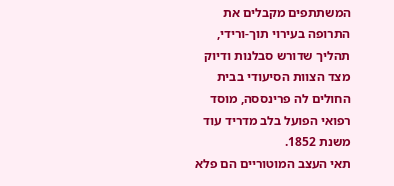המשתתפים מקבלים את התרופה בעירוי תוך-ורידי, תהליך שדורש סבלנות ודיוק מצד הצוות הסיעודי בבית החולים לה פרינססה, מוסד רפואי הפועל בלב מדריד עוד משנת 1852.
תאי העצב המוטוריים הם פלא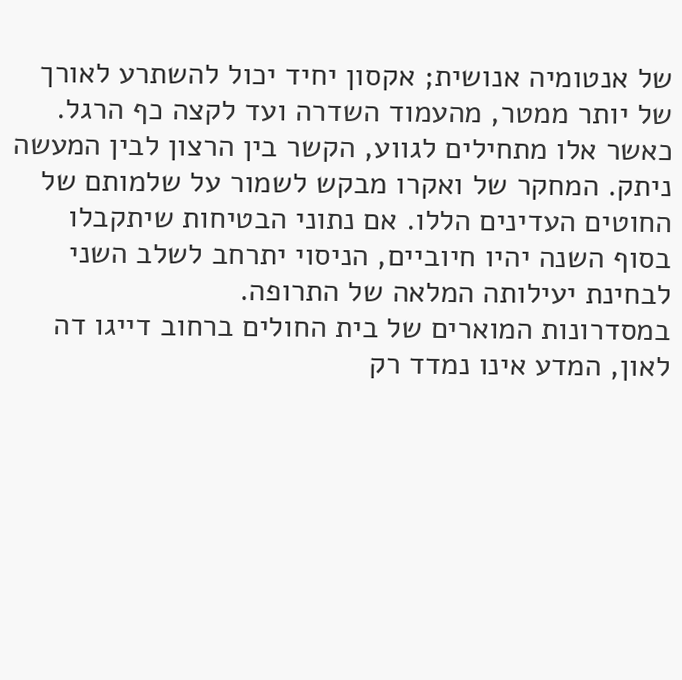של אנטומיה אנושית; אקסון יחיד יכול להשתרע לאורך של יותר ממטר, מהעמוד השדרה ועד לקצה כף הרגל. כאשר אלו מתחילים לגווע, הקשר בין הרצון לבין המעשה ניתק. המחקר של ואקרו מבקש לשמור על שלמותם של החוטים העדינים הללו. אם נתוני הבטיחות שיתקבלו בסוף השנה יהיו חיוביים, הניסוי יתרחב לשלב השני לבחינת יעילותה המלאה של התרופה.
במסדרונות המוארים של בית החולים ברחוב דייגו דה לאון, המדע אינו נמדד רק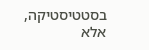בסטטיסטיקה, אלא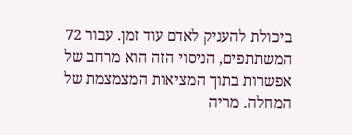ביכולת להעניק לאדם עוד זמן. עבור 72 המשתתפים, הניסוי הזה הוא מרחב של אפשרות בתוך המציאות המצמצמת של המחלה. מריה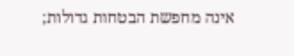אינה מחפשת הבטחות גדולות;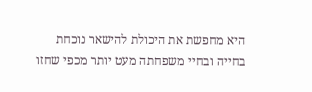היא מחפשת את היכולת להישאר נוכחת בחייה ובחיי משפחתה מעט יותר מכפי שחזו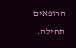הרופאים תחילה.